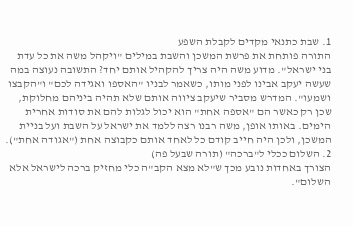1. שבת כתנאי מקדים לקבלת השפע
התורה פותחת את פרשת המשכן והשבת במילים "ויקהל משה את כל עדת בני ישראל". מדוע משה היה צריך להקהיל אותם יחד? התשובה נעוצה במה שעשה יעקב אבינו לפני מותו, כשאמר לבניו "האספו ואגידה לכם" ו"הקבצו ושמעו". המדרש מסביר שיעקב ציווה אותם שלא תהיה ביניהם מחלוקת, שכן רק כאשר הם "אספה אחת" הוא יכול לגלות להם את סודות אחרית הימים. באותו אופן, משה רבנו רצה ללמד את ישראל על השבת ועל בניית המשכן, ולכן היה חייב קודם כל לאחד אותם כקבוצה אחת ("אגודה אחת").
2. השלום ככלי ל"ברכה" (תורה שבעל פה)
הצורך באחדות נובע מכך ש"לא מצא הקב"ה כלי מחזיק ברכה לישראל אלא השלום".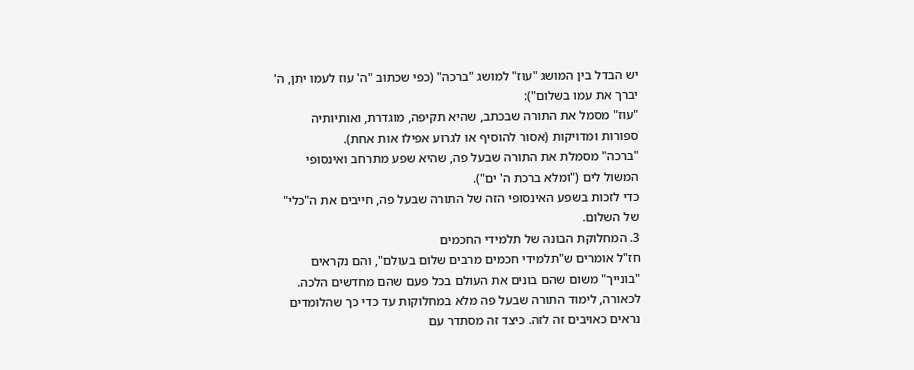יש הבדל בין המושג "עוז" למושג "ברכה" (כפי שכתוב "ה' עוז לעמו יתן, ה' יברך את עמו בשלום"):
"עוז" מסמל את התורה שבכתב, שהיא תקיפה, מוגדרת, ואותיותיה ספורות ומדויקות (אסור להוסיף או לגרוע אפילו אות אחת).
"ברכה" מסמלת את התורה שבעל פה, שהיא שפע מתרחב ואינסופי המשול לים ("ומלא ברכת ה' ים").
כדי לזכות בשפע האינסופי הזה של התורה שבעל פה, חייבים את ה"כלי" של השלום.
3. המחלוקת הבונה של תלמידי החכמים
חז"ל אומרים ש"תלמידי חכמים מרבים שלום בעולם", והם נקראים "בונייך" משום שהם בונים את העולם בכל פעם שהם מחדשים הלכה. לכאורה, לימוד התורה שבעל פה מלא במחלוקות עד כדי כך שהלומדים נראים כאויבים זה לזה. כיצד זה מסתדר עם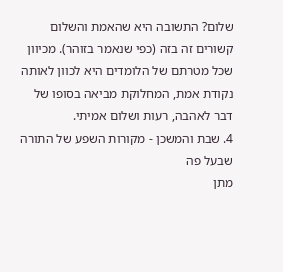שלום? התשובה היא שהאמת והשלום קשורים זה בזה (כפי שנאמר בזוהר). מכיוון שכל מטרתם של הלומדים היא לכוון לאותה נקודת אמת, המחלוקת מביאה בסופו של דבר לאהבה, רעות ושלום אמיתי.
4. שבת והמשכן - מקורות השפע של התורה שבעל פה
מתן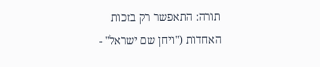תורה: התאפשר רק בזכות האחדות ("ויחן שם ישראל" -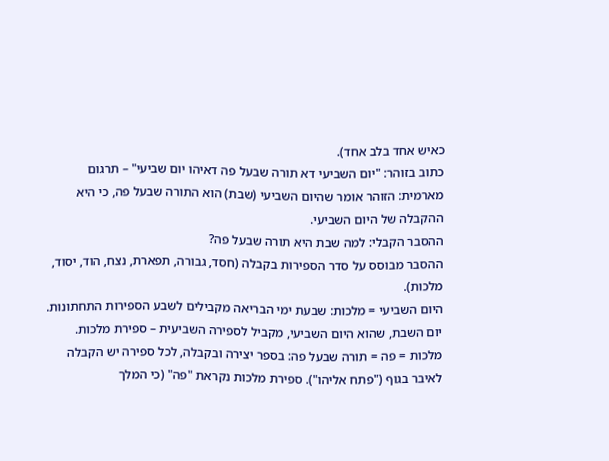כאיש אחד בלב אחד).
כתוב בזוהר: "יום השביעי דא תורה שבעל פה דאיהו יום שביעי" – תרגום מארמית: הזוהר אומר שהיום השביעי (שבת) הוא התורה שבעל פה, כי היא ההקבלה של היום השביעי.
ההסבר הקבלי: למה שבת היא תורה שבעל פה?
ההסבר מבוסס על סדר הספירות בקבלה (חסד, גבורה, תפארת, נצח, הוד, יסוד, מלכות).
היום השביעי = מלכות: שבעת ימי הבריאה מקבילים לשבע הספירות התחתונות. יום השבת, שהוא היום השביעי, מקביל לספירה השביעית – ספירת מלכות.
מלכות = פה = תורה שבעל פה: בספר יצירה ובקבלה, לכל ספירה יש הקבלה לאיבר בגוף ("פתח אליהו"). ספירת מלכות נקראת "פה" (כי המלך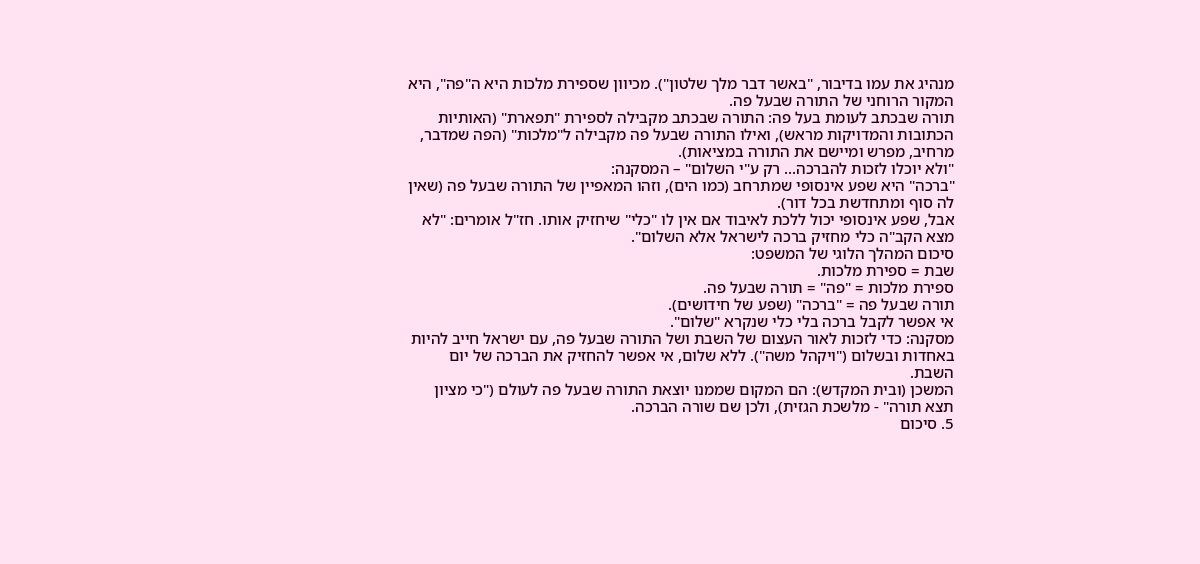מנהיג את עמו בדיבור, "באשר דבר מלך שלטון"). מכיוון שספירת מלכות היא ה"פה", היא המקור הרוחני של התורה שבעל פה.
תורה שבכתב לעומת בעל פה: התורה שבכתב מקבילה לספירת "תפארת" (האותיות הכתובות והמדויקות מראש), ואילו התורה שבעל פה מקבילה ל"מלכות" (הפה שמדבר, מרחיב, מפרש ומיישם את התורה במציאות).
"ולא יוכלו לזכות להברכה... רק ע"י השלום" – המסקנה:
"ברכה" היא שפע אינסופי שמתרחב (כמו הים), וזהו המאפיין של התורה שבעל פה (שאין לה סוף ומתחדשת בכל דור).
אבל, שפע אינסופי יכול ללכת לאיבוד אם אין לו "כלי" שיחזיק אותו. חז"ל אומרים: "לא מצא הקב"ה כלי מחזיק ברכה לישראל אלא השלום".
סיכום המהלך הלוגי של המשפט:
שבת = ספירת מלכות.
ספירת מלכות = "פה" = תורה שבעל פה.
תורה שבעל פה = "ברכה" (שפע של חידושים).
אי אפשר לקבל ברכה בלי כלי שנקרא "שלום".
מסקנה: כדי לזכות לאור העצום של השבת ושל התורה שבעל פה, עם ישראל חייב להיות באחדות ובשלום ("ויקהל משה"). ללא שלום, אי אפשר להחזיק את הברכה של יום השבת.
המשכן (ובית המקדש): הם המקום שממנו יוצאת התורה שבעל פה לעולם ("כי מציון תצא תורה" - מלשכת הגזית), ולכן שם שורה הברכה.
5. סיכום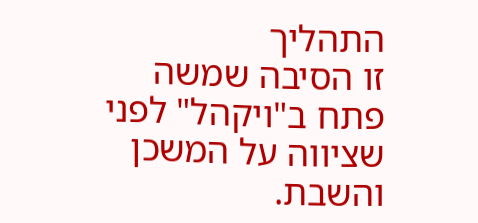התהליך
זו הסיבה שמשה פתח ב"ויקהל" לפני שציווה על המשכן והשבת.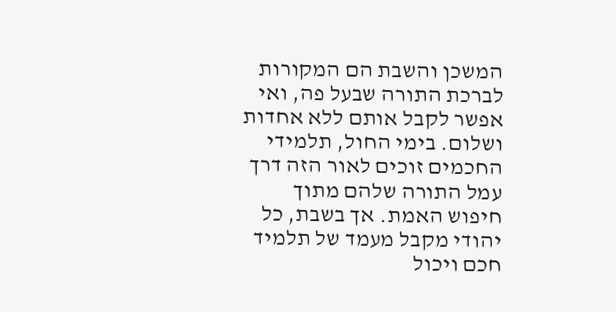המשכן והשבת הם המקורות לברכת התורה שבעל פה, ואי אפשר לקבל אותם ללא אחדות ושלום. בימי החול, תלמידי החכמים זוכים לאור הזה דרך עמל התורה שלהם מתוך חיפוש האמת. אך בשבת, כל יהודי מקבל מעמד של תלמיד חכם ויכול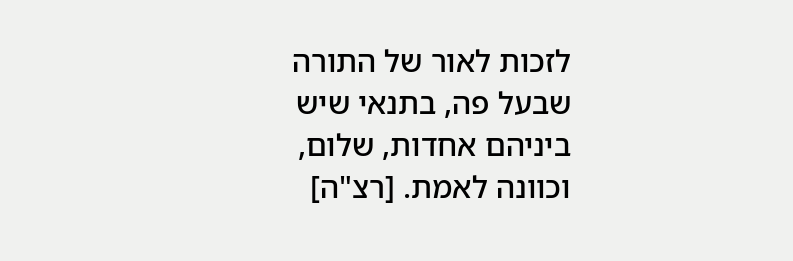לזכות לאור של התורה שבעל פה, בתנאי שיש ביניהם אחדות, שלום, וכוונה לאמת. [רצ"ה]